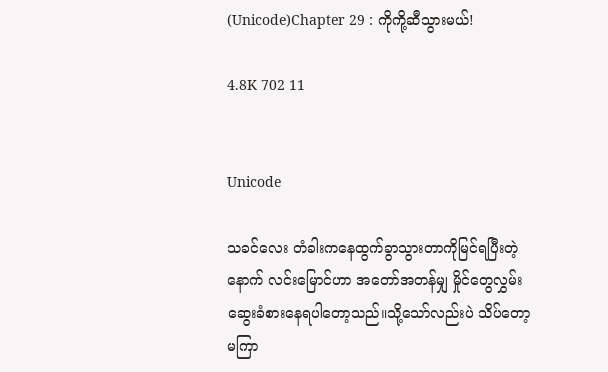(Unicode)Chapter 29 : ကိုကို့ဆီသွားမယ်!

4.8K 702 11


Unicode

သခင်လေး တံခါးကနေထွက်ခွာသွားတာကိုမြင်ရပြီးတဲ့နောက် လင်းမြောင်ဟာ အတော်အတန်မျှ မှိုင်တွေလွှမ်းဆွေးခံစားနေရပါတော့သည်။သို့သော်လည်းပဲ သိပ်တော့မကြာ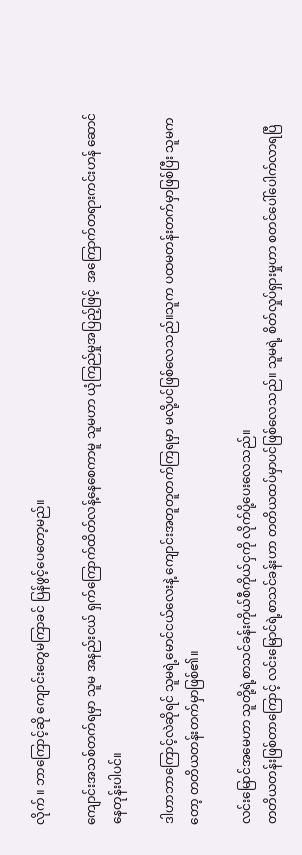လိုက် ။ ဘာကြောင့်ဆို ကျောင်းတွေမကြာခင် ပြန်ဖွင့်ပေတော့မည်။

ကျောင်းအသစ်တက်ရမှာ သူမ အနည်းငယ် ရှက်ကြောက်ထိတ်လန့်နေစေကာမူ သူမဟာ ယုံကြည်မှုအပြည့်ဖြင့်  အကြောက်တရားကင်းဟန် ဆောင်နေတုန်းပါပင်။

ဒါဟာဘာကြောင့်လဲဆိုရင် သူမရဲ့မောင်ငယ်လေးနဲ့ ကျောင်းအတူတူတက်ကြရမှာ မလို့ပင်ဖြစ်လေသည်။သူက ပထမတန်းတက်မှာဖြစ်ပြီး သူမကတော့ တတိယတန်းတက်မှာဖြစ်၏။

လင်းမြောင်အမေဟာ သူတို့ရဲ့စာသင်ခန်းကိုယ်စီကိုယ်ငှကို လိုက်ပို့ပေးလေသည်။
တတိယတန်းဖြစ်တာကြောင့် လင်းမြောင်ရဲ့စာသင်ခန်းဟာ တတိယထပ်မှာပင်ဖြစ်လေသည်။ သူမရဲ့ စိတ်လှုပ်ရှားမှုဟာ စတင်ပေါ်ပေါက်လာရပြီ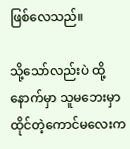ဖြစ်လေသည်။

သို့သော်လည်းပဲ ထို့နောက်မှာ သူမဘေးမှာ ထိုင်တဲ့ကောင်မလေးက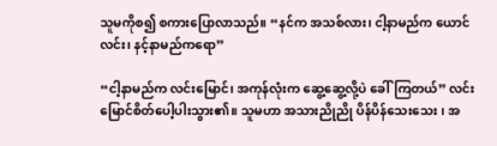သူမကိုစ၍ စကားပြောလာသည်။ “နင်က အသစ်လား၊ ငါ့နာမည်က ယောင်လင်း၊ နင့်နာမည်ကရော”

“ငါ့နာမည်က လင်းမြောင်၊ အကုန်လုံးက ဆွေ့ဆွေ့လို့ပဲ ခေါ်ကြတယ်” လင်းမြောင်စိတ်ပေါ့ပါးသွား၏။ သူမဟာ အသားညိုညို ပိန်ပိန်သေးသေး ၊ အ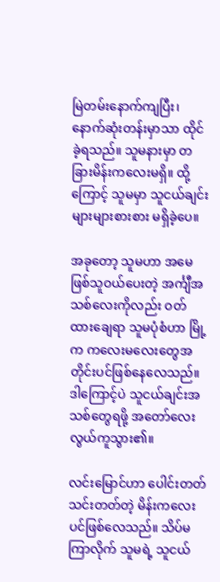မြဲတမ်းနောက်ကျပြီး၊ နောက်ဆုံးတန်းမှာသာ ထိုင်ခဲ့ရသည်။ သူမနားမှာ တခြားမိန်းကလေးမရှိ။ ထို့ကြောင့် သူမမှာ သူငယ်ချင်းများများစားစား မရှိခဲ့ပေ။

အခုတော့ သူမဟာ အမေဖြစ်သူဝယ်ပေးတဲ့ အင်္ကျီအသစ်လေးကိုလည်း ဝတ်ထားချေရာ သူမပုံစံဟာ မြို့က ကလေးမလေးတွေအတိုင်းပင်ဖြစ်နေလေသည်။ဒါကြောင့်ပဲ သူငယ်ချင်းအသစ်တွေရဖို့ အတော်လေး လွယ်ကူသွား၏။

လင်းမြောင်ဟာ ပေါင်းတတ်သင်းတတ်တဲ့ မိန်းကလေးပင်ဖြစ်လေသည်။ သိပ်မကြာလိုက် သူမရဲ့ သူငယ်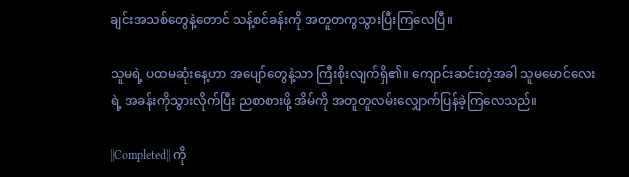ချင်းအသစ်တွေနဲ့တောင် သန့်စင်ခန်းကို အတူတကွသွားပြီးကြလေပြီ။

သူမရဲ့ ပထမဆုံးနေ့ဟာ အပျော်တွေနဲ့သာ ကြီးစိုးလျက်ရှိ၏။ ကျောင်းဆင်းတဲ့အခါ သူမမောင်လေးရဲ့ အခန်းကိုသွားလိုက်ပြီး ညစာစားဖို့ အိမ်ကို အတူတူလမ်းလျှောက်ပြန်ခဲ့ကြလေသည်။

||Completed|| ကို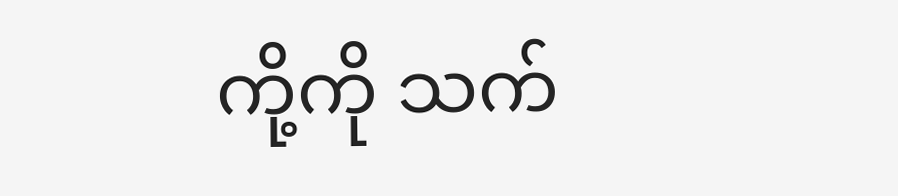ကို့ကို သက်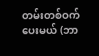တမ်းတစ်ဝက်ပေးမယ် (ဘာ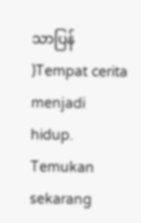သာပြန် )Tempat cerita menjadi hidup. Temukan sekarang